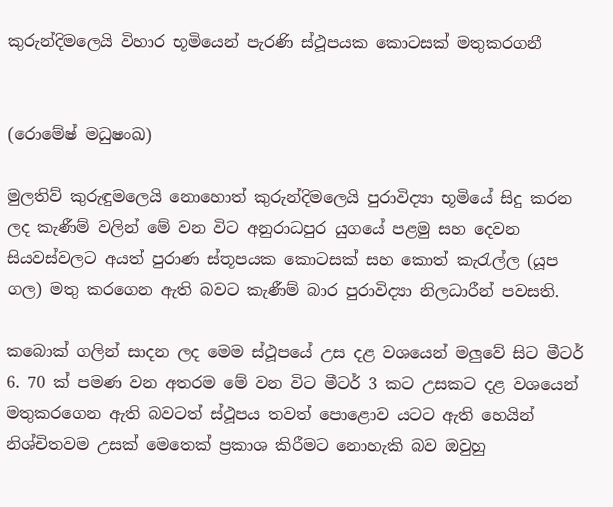කුරුන්දිමලෙයි විහාර භූමියෙන් පැරණි ස්ථූපයක කොටසක් මතුකරගනී


(රොමේෂ් මධුෂංඛ)

මුලතිව් කුරුඳුමලෙයි නොහොත් කුරුන්දිමලෙයි පුරාවිද්‍යා භූමියේ සිදු කරන ලද කැණීම් වලින් මේ වන විට අනුරාධපුර යුගයේ පළමු සහ දෙවන සියවස්වලට අයත් පුරාණ ස්තූපයක කොටසක් සහ කොත් කැරැල්ල (යූප ගල) මතු කරගෙන ඇති බවට කැණීම් බාර පුරාවිද්‍යා නිලධාරීන් පවසති.

කබොක් ගලින් සාදන ලද මෙම ස්ථූපයේ උස දළ වශයෙන් මලුවේ සිට මීටර් 6. 70 ක් පමණ වන අතරම මේ වන විට මීටර් 3 කට උසකට දළ වශයෙන් මතුකරගෙන ඇති බවටත් ස්ථූපය තවත් පොළොව යටට ඇති හෙයින් නිශ්චිතවම උසක් මෙතෙක් ප්‍රකාශ කිරීමට නොහැකි බව ඔවුහු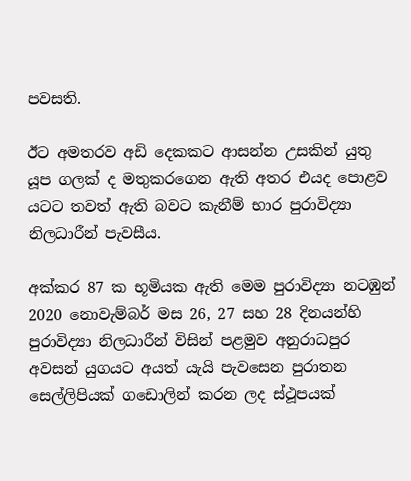පවසති.

ඊට අමතරව අඩි දෙකකට ආසන්න උසකින් යුතු යූප ගලක් ද මතුකරගෙන ඇති අතර එයද පොළව යටට තවත් ඇති බවට කැනීම් භාර පුරාවිද්‍යා නිලධාරීන් පැවසීය.

අක්කර 87 ක භූමියක ඇති මෙම පුරාවිද්‍යා නටඹුන් 2020 නොවැම්බර් මස 26, 27 සහ 28 දිනයන්හි පුරාවිද්‍යා නිලධාරීන් විසින් පළමුව අනුරාධපුර අවසන් යුගයට අයත් යැයි පැවසෙන පුරාතන සෙල්ලිපියක් ගඩොලින් කරන ලද ස්ථූපයක්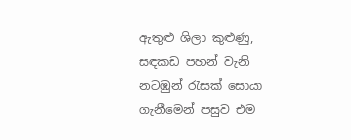ඇතුළු ශිලා කුළුණු, සඳකඩ පහන් වැනි නටඹුන් රැසක් සොයා ගැනීමෙන් පසුව එම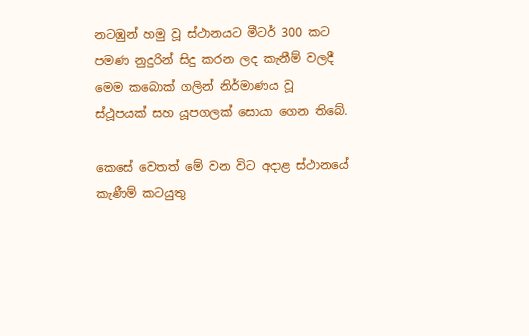නටඹුන් හමු වූ ස්ථානයට මීටර් 300 කට පමණ නුදුරින් සිදු කරන ලද කැනීම් වලදී මෙම කබොක් ගලින් නිර්මාණය වූ ස්ථූපයක් සහ යූපගලක් සොයා ගෙන තිබේ.

කෙසේ වෙතත් මේ වන විට අදාළ ස්ථානයේ කැණීම් කටයුතු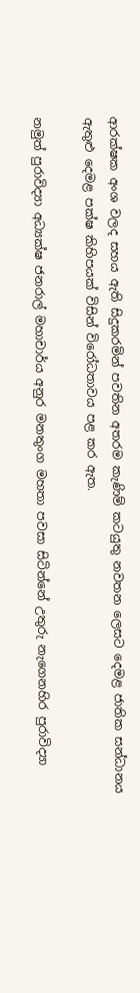ආරක්ෂක අංශ වලද සහය ඇති සිදුකරමින් පවතින අතරම කැණිම් කටයුතු නවතන ලෙසට දෙමළ ජාතික සන්ධානය ඇතුළු දෙමළ පක්ෂ කිහිපයක් විසින් විරෝධතාවය පළ කර ඇත.

නමුත් පුරාවිද්‍යා අධ්‍යක්ෂ ජනරාල් මහාචාර්ය අනුර මනතුංග මහතා පවසා සිටින්නේ උතුරු නැගෙනහිර පුරාවිද්‍යා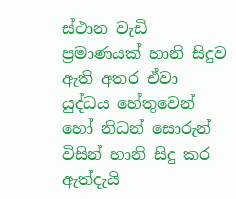ස්ථාන වැඩි ප්‍රමාණයක් හානි සිදුව ඇති අතර ඒවා යුද්ධය හේතුවෙන් හෝ නිධන් සොරුන් විසින් හානි සිදු කර ඇත්දැයි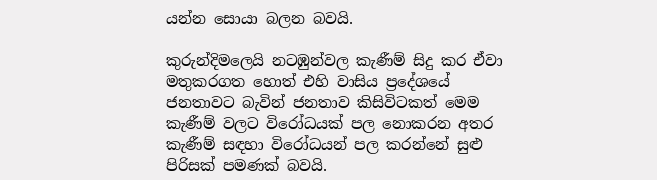යන්න සොයා බලන බවයි.

කුරුන්දිමලෙයි නටඹුන්වල කැණීම් සිදු කර ඒවා මතුකරගත හොත් එහි වාසිය ප්‍රදේශයේ ජනතාවට බැවින් ජනතාව කිසිවිටකත් මෙම කැණීම් වලට විරෝධයක් පල නොකරන අතර කැණීම් සඳහා විරෝධයන් පල කරන්නේ සුළු පිරිසක් පමණක් බවයි.